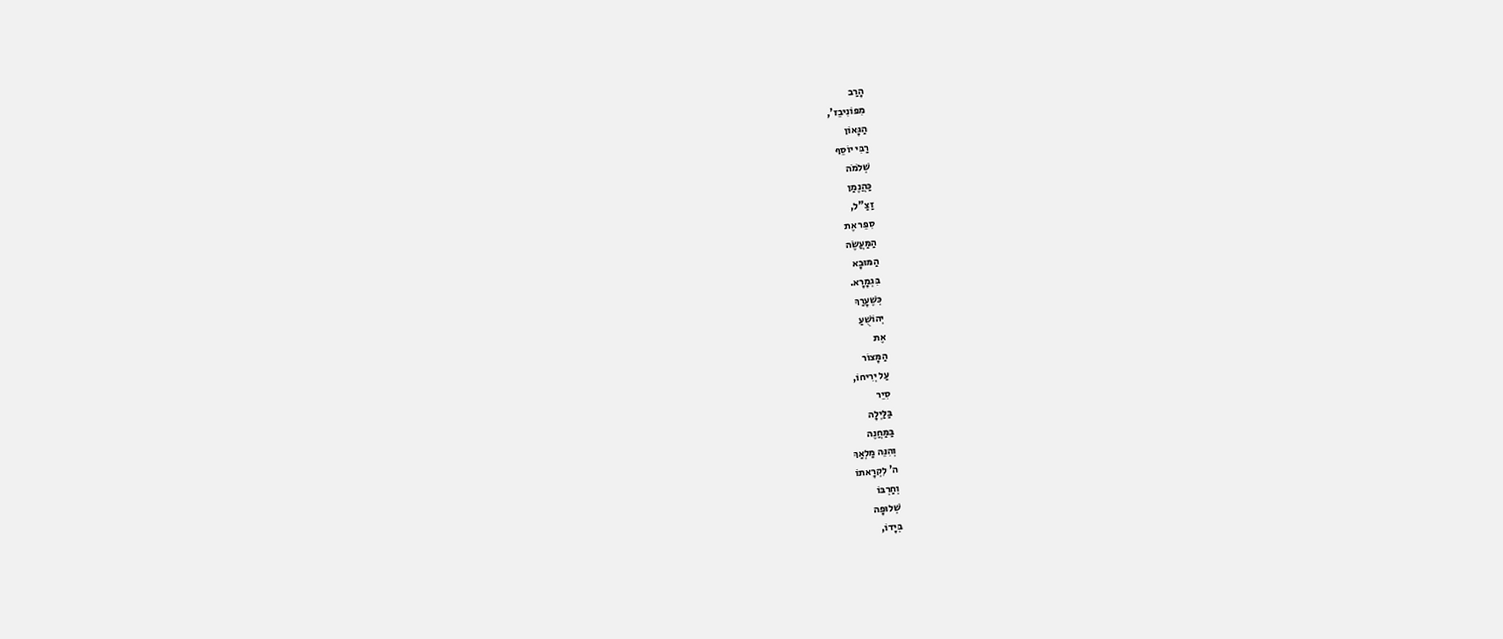הָרַב
מִפּוֹנִיבֵז',
הַגָּאוֹן
רַבִּי יוֹסֵף
שְׁלֹמֹה
כַּהֲנֶמַן
זַצַ"ל,
סִפֵּר אֶת
הַמַּעֲשֶׂה
הַמּוּבָא
בִּגְמָרָא.
כְּשֶׁעָרַךְ
יְהוֹשֻׁעַ
אֶת
הַמָּצוֹר
עַל יְרִיחוֹ,
סִיֵר
בַּלַּיְלָה
בַּמַּחֲנֶה
וְהִנֵּה מַלְאַךְ
ה' לִקְרָאתוֹ
וְחַרְבּוֹ
שְׁלוּפָה
בְּיָדוֹ,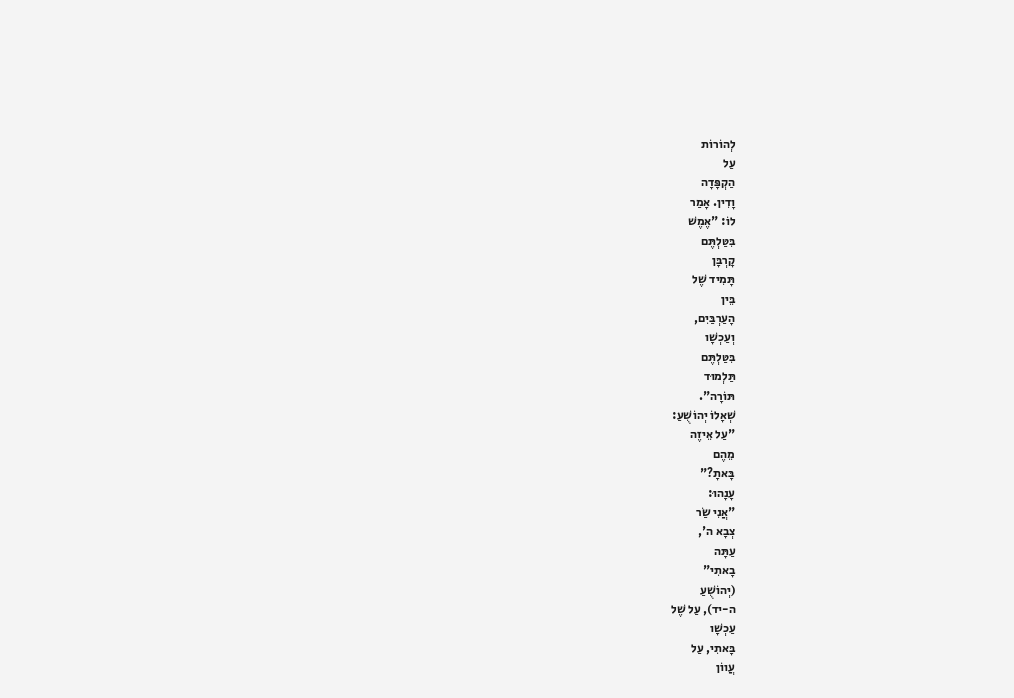לְהוֹרוֹת
עַל
הַקְפָּדָה
וָדִין. אָמַר
לוֹ: "אֶמֶשׁ
בִּטַּלְתֶּם
קָרְבָּן
תָּמִיד שֶׁל
בֵּין
הָעַרְבַּיִם,
וְעַכְשָׁו
בִּטַּלְתֶּם
תַּלְמוּד
תּוֹרָה".
שְׁאָלוֹ יְהוֹשֻׁעַ:
"עַל אֵיזֶה
מֵהֶם
בָּאתָ?"
עָנָהוּ:
"אֲנִי שַׂר
צְבָא ה',
עַתָּה
בָאתִי"
(יְהוֹשֻׁעַ
ה-יד), עַל שֶׁל
עַכְשָׁו
בָּאתִי, עַל
עֲווֹן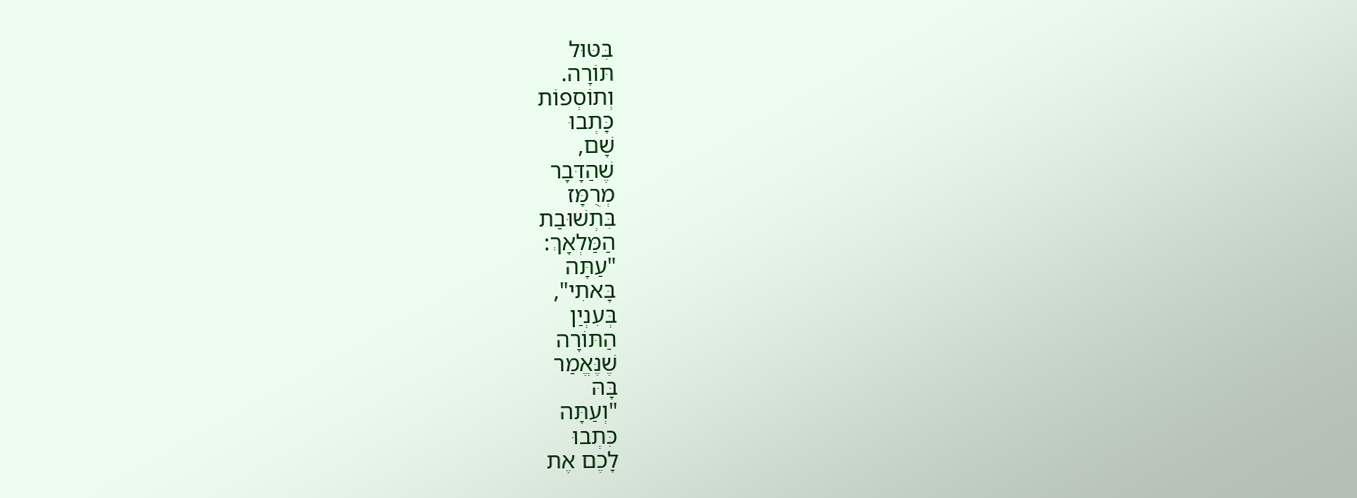בִּטּוּל
תּוֹרָה.
וְתוֹסְפוֹת
כָּתְבוּ
שָׁם,
שֶׁהַדָּבָר
מְרֻמָּז
בִּתְשׁוּבַת
הַמַּלְאָךְ:
"עַתָּה
בָּאתִי",
בְּעִנְיַן
הַתּוֹרָה
שֶׁנֶּאֱמַר
בָּהּ
"וְעַתָּה
כִּתְבוּ
לָכֶם אֶת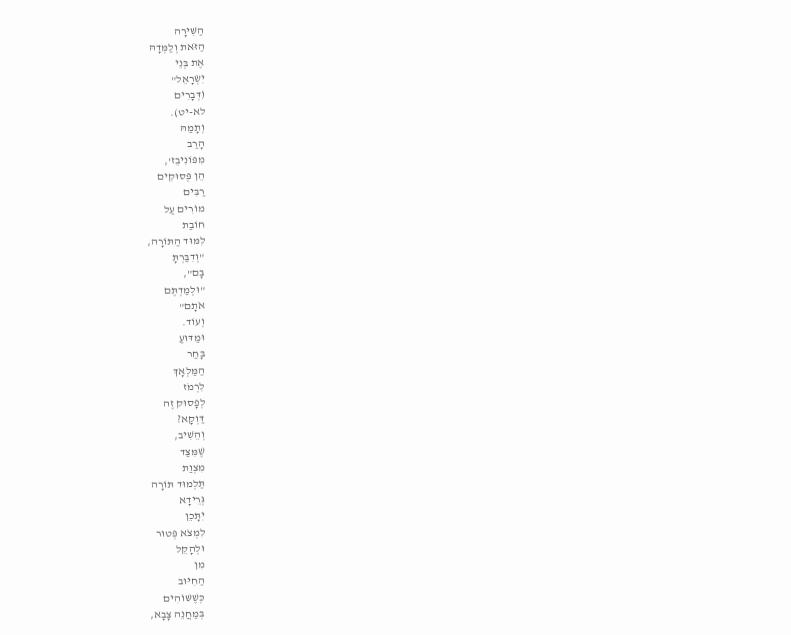הַשִּׁירָה
הַזֹּאת וְלַמְּדָהּ
אֶת בְּנֵי
יִשְׂרָאֵל"
(דְּבָרִים
לא-יט).
וְתָמַהּ
הָרַב
מִפּוֹנִיבֵז',
הֵן פְּסוּקִים
רַבִּים
מוֹרִים עַל
חוֹבַת
לִמּוּד הַתּוֹרָה,
"וְדִבַּרְתָּ
בָּם",
"וּלְמַדְתֶּם
אֹתָם"
וְעוֹד.
וּמַדּוּעַ
בָּחַר
הַמַּלְאָךְ
לִרְמֹז
לְפָסוּק זֶה
דַּוְקָא?
וְהֵשִׁיב,
שֶׁמִּצַּד
מִצְוַת
תַּלְמוּד תּוֹרָה
גְּרֵידָא
יִתָּכֵן
לִמְצֹא פְּטוּר
וּלְהָקֵל
מִן
הַחִיּוּב
כְּשֶׁשּׁוֹהִים
בְּמַחֲנֵה צָבָא,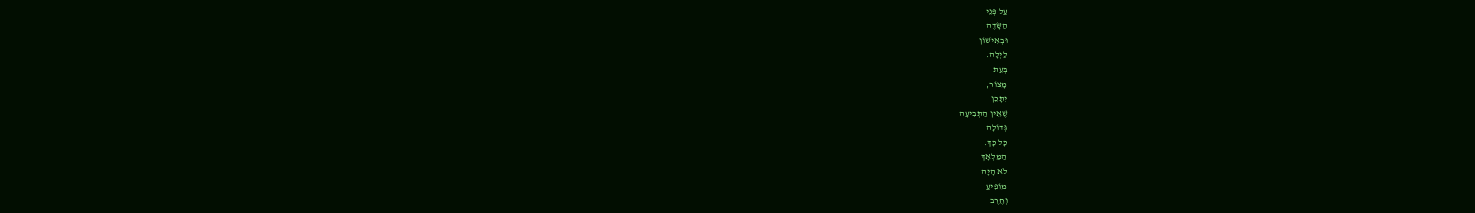עַל פְּנֵי
הַשָּׂדֶה
וּבְאִישׁוֹן
לַיְלָה.
בְּעֵת
מָצוֹר,
יִתָּכֵן
שֶׁאֵין הַתְּבִיעָה
גְּדוֹלָה
כָּל כָּךְ.
הַמַּלְאָךְ
לֹא הָיָה
מוֹפִיעַ
וְחֶרֶב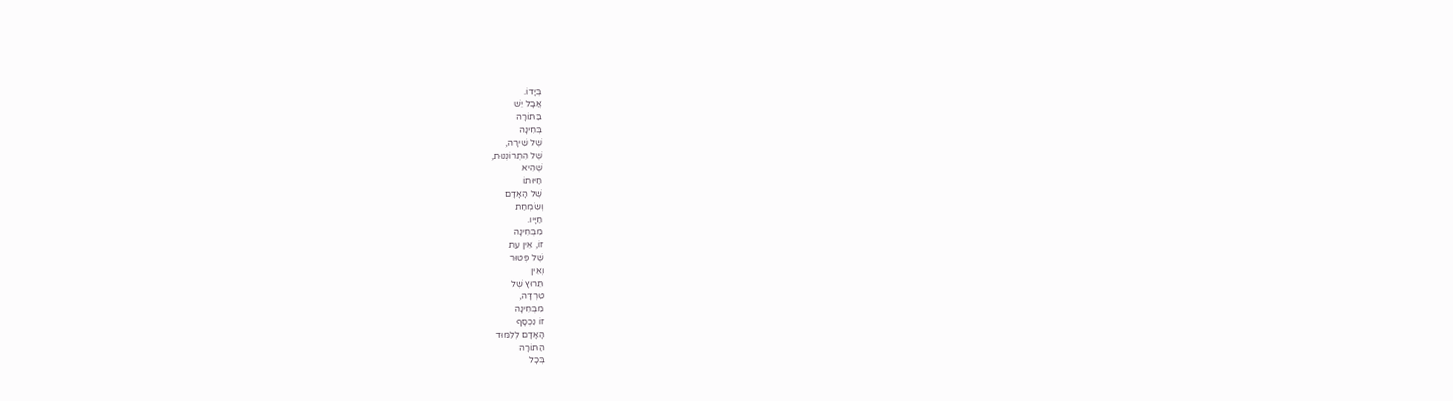בְּיָדוֹ.
אֲבָל יֵשׁ
בַּתּוֹרָה
בְּחִינָה
שֶׁל שִׁירָה,
שֶׁל הִתְרוֹנְנוּת,
שֶׁהִיא
חַיּוּתוֹ
שֶׁל הָאָדָם
וְשִׂמְחַת
חַיָּיו.
מִבְּחִינָה
זוֹ, אֵין עֵת
שֶׁל פְּטוּר
וְאֵין
תֵּרוּץ שֶׁל
טִרְדָּה,
מִבְּחִינָה
זוֹ נִכְסָף
הָאָדָם לְלִמּוּד
הַתּוֹרָה
בְּכָל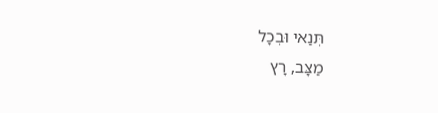תְּנַאי וּבְכָל
מַצָּב, רָץ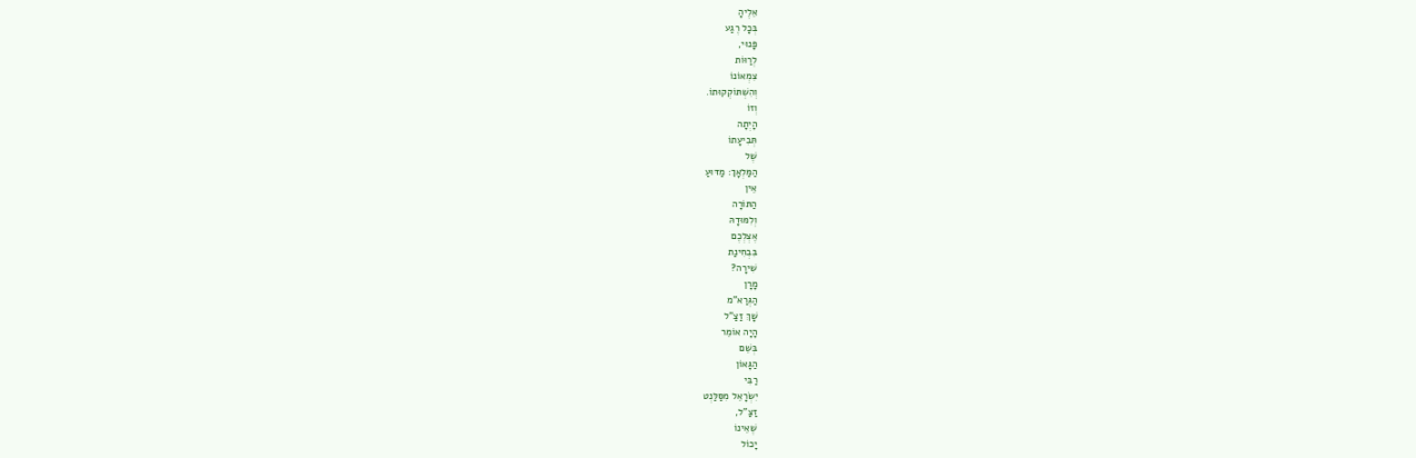אֵלֶיהָ
בְּכָל רֶגַע
פָּנוּי,
לְרַוּוֹת
צִמְאוֹנוֹ
וְהִשְׁתּוֹקְקוּתוֹ.
וְזוֹ
הָיְתָה
תְּבִיעָתוֹ
שֶׁל
הַמַּלְאָךְ: מַדּוּעַ
אֵין
הַתּוֹרָה
וְלִמּוּדָהּ
אֶצְלְכֶם
בִּבְחִינַת
שִׁירָה?
מָרָן
הַגְּרַא"מ
שָׁךְ זַצַ"ל
הָיָה אוֹמֵר
בְּשֵׁם
הַגָּאוֹן
רַבִּי
יִשְׂרָאֵל מִסַּלַּנְט
זַצַ"ל,
שֶׁאֵינוֹ
יָכוֹל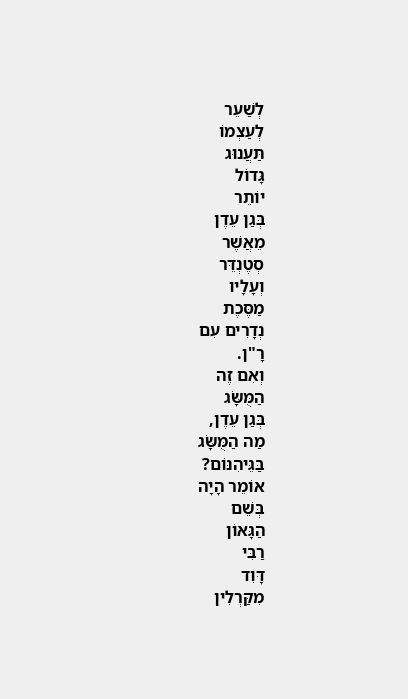לְשַׁעֵר
לְעַצְמוֹ
תַּעֲנוּג
גָּדוֹל
יוֹתֵר
בְּגַן עֵדֶן
מֵאֲשֶׁר
סְטֶנְדֵּר
וְעָלָיו
מַסֶּכֶת
נְדָרִים עִם
רָ"ן.
וְאִם זֶה
הַמֻּשָּׂג
בְּגַן עֵדֶן,
מַה הַמֻּשָּׂג
בַּגֵּיהִנּוֹם?
אוֹמֵר הָיָה
בְּשֵׁם
הַגָּאוֹן
רַבִּי
דָּוִד
מִקַּרְלִין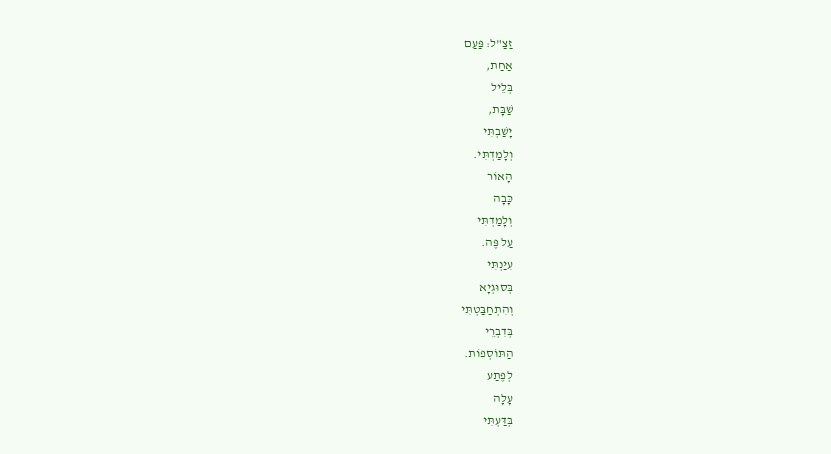זַצַ"ל: פַּעַם
אַחַת,
בְּלֵיל
שַׁבָּת,
יָשַׁבְתִּי
וְלָמַדְתִּי.
הָאוֹר
כָּבָה
וְלָמַדְתִּי
עַל פֶּה.
עִיַּנְתִּי
בְּסוּגְיָא
וְהִתְחַבַּטְתִּי
בְּדִבְרֵי
הַתּוֹסְפוֹת.
לְפֶתַע
עָלָה
בְּדַּעְתִּי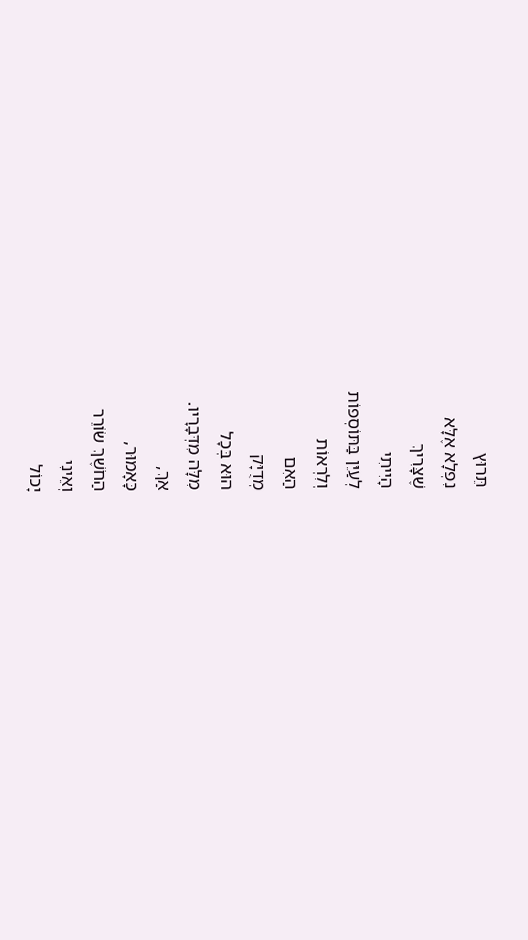תֵּרוּץ
נִפְלָא אֶלָּא
שֶׁצָּרִיךְ
הָיִיתִי
לְעַיֵּן בַּתּוֹסְפוֹת
וְלִרְאוֹת
הַאִם
מְדֻיָּק
הוּא בְּכָל
מִלָּה מִדְּבָרָיו.
אַךְ,
כָּאָמוּר,
הַחֹשֶׁךְ שׂוֹרֵר
וְאֵינִי
יָכוֹל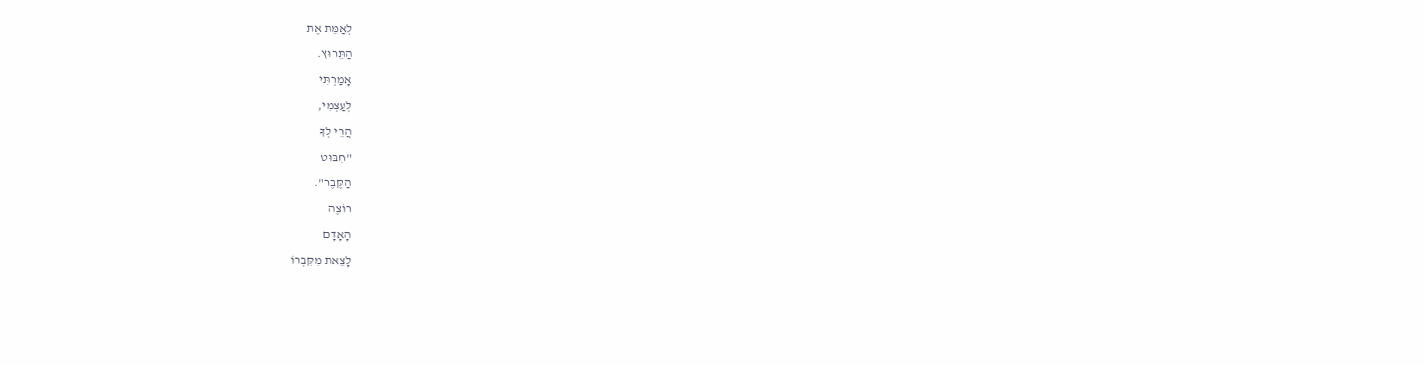לְאַמֵּת אֶת
הַתֵּרוּץ.
אָמַרְתִּי
לְעַצְמִי,
הֲרֵי לְךָ
"חִבּוּט
הַקֶּבֶר".
רוֹצֶה
הָאָדָם
לָצֵאת מִקִּבְרוֹ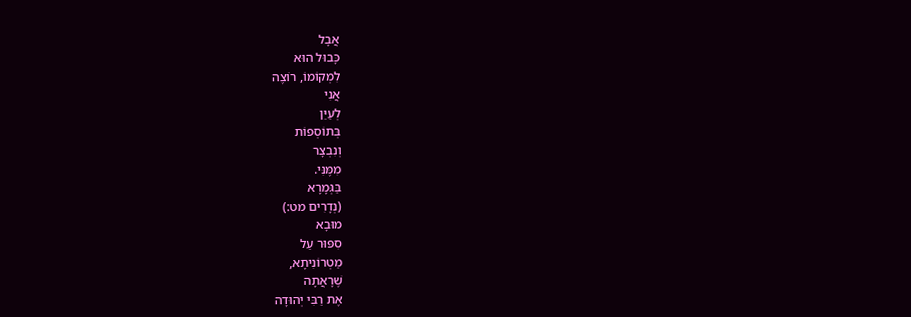אֲבָל
כָּבוּל הוּא
לִמְקוֹמוֹ, רוֹצֶה
אֲנִי
לְעַיֵּן
בְּתוֹסְפוֹת
וְנִבְצָר
מִמֶּנִּי.
בַּגְּמָרָא
(נְדָרִים מט:)
מוּבָא
סִפּוּר עַל
מַטְרוֹנִיתָא,
שֶׁרָאֲתָה
אֶת רַבִּי יְהוּדָה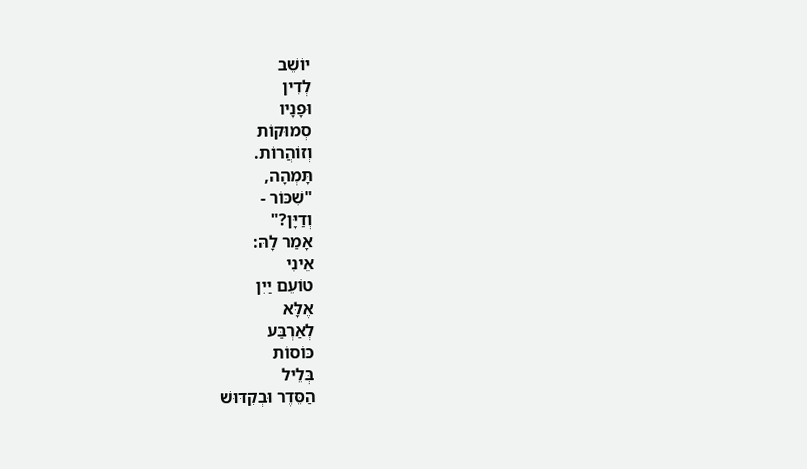יוֹשֵׁב
לְדִין
וּפָנָיו
סְמוּקוֹת
וְזוֹהֲרוֹת.
תָּמְהָה,
"שִׁכּוֹר -
וְדַיָּן?"
אָמַר לָהּ:
אֵינִי
טוֹעֵם יַיִן
אֶלָּא
לְאַרְבַּע
כּוֹסוֹת
בְּלֵיל
הַסֵּדֶר וּבְקִדּוּשׁ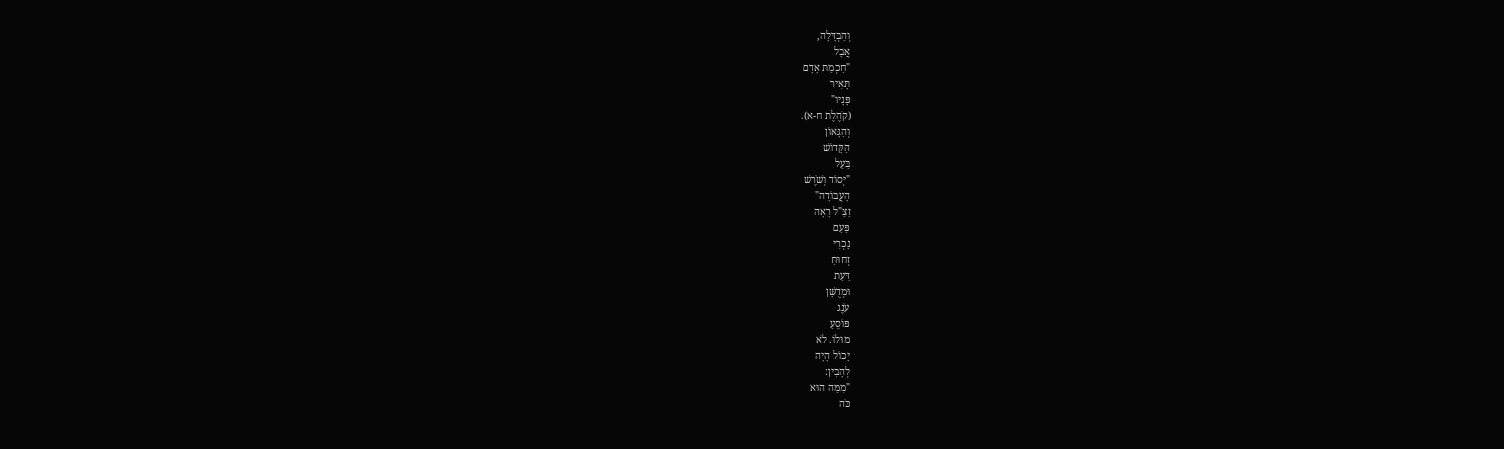וְהַבְדָּלָה,
אֲבָל
"חַכְמַת אָדָם
תָּאִיר
פָּנָיו"
(קֹהֶלֶת ח-א).
וְהַגָּאוֹן
הַקָּדוֹשׁ
בַּעַל
"יְסוֹד וְשֹׁרֶשׁ
הָעֲבוֹדָה"
זַצַ"ל רָאָה
פַּעַם
נָכְרִי
זְחוּחַ
דַּעַת
וּמְדֻשָּׁן
עֹנֶג
פּוֹסֵעַ
מוּלוֹ. לֹא
יָכוֹל הָיָה
לְהָבִין:
"מִמַּה הוּא
כֹּה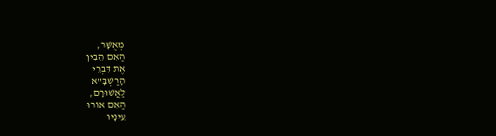מְאֻשָּׁר,
הַאִם הֵבִין
אֶת דִּבְרֵי
הָרַשְׁבָּ"א
לַאֲשׁוּרָם,
הַאִם אוֹרוּ
עֵינָיו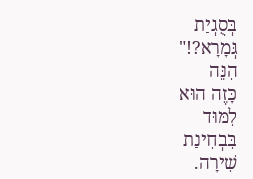בְּסֻגְיַת
גְּמָרָא?!"
הִנֵּה
כָּזֶה הוּא
לִמּוּד
בִּבְחִינַת
שִׁירָה.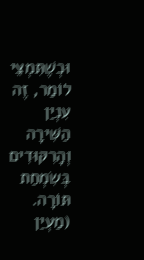וּכְשֶׁתִּמְצֵי
לוֹמַר, זֶה
עִנְיַן
הַשִּׁירָה
וְהָרִקּוּדִים
בְּשִׂמְחַת
תּוֹרָה.
(מַעְיַן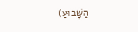הַשָּׁבוּעַ)